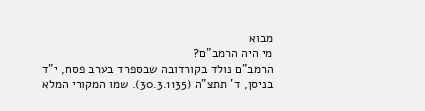מבוא
מי היה הרמב"ם?
הרמב"ם נולד בקורדובה שבספרד בערב פסח, י"ד בניסן, ד' תתצ"ה (30.3.1135). שמו המקורי המלא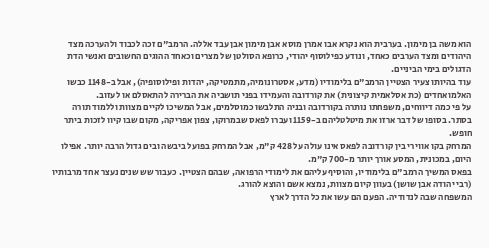הוא משה בן מימון. בערבית הוא נקרא אבו אמרן מוסא אבן מימון אבן עבד אללה. הרמב"ם זכה לכבוד ולהערכה מצד היהודים ומצד הערבים כאחד, ונודע כפילוסוף יהודי, כרופא הסולטן של מצרים וכאחד ההוגים החשובים ואנשי הדת הדגולים בימי הביניים.
עוד בהיותו צעיר הצטיין הרמב"ם בלימודיו (מדע, אסטרונומיה, מתמטיקה, יהדות ופילוסופיה), אבל ב-1148 כבשו האלמואחדים (כת אסלאמית קיצונית) את קורדובה והעמידו בפני תושביה את הברירה להתאסלם או לעזוב.
על פי כמה דיווחים, משפחתו נותרה בקורדובה ובניה התלבשו כמוסלמים, אבל המשיכו לקיים מצוות וללמוד תורה בסתר. בסופו של דבר ארזו את מיטלטליהם ב-1159 ועברו לפאס שבמרוקו, צפון אפריקה, מקום שבו קיוו לזכות ביתר חופש.
המרחק בקו אווירי בין קורדובה לפאס אינו עולה על 428 ק"מ, אבל המרחק בפועל ביבשה ובים גדול הרבה יותר. אפילו היום, במכונית, המסע אורך יותר מ-700 ק"מ.
בפאס המשיך הרמב"ם בלימודיו, והוסיף עליהם את לימודי הרפואה, שבהם הצטיין. כעבור שש שנים נעצר אחד מרבותיו (רבי יהודה אבן שושן) בעוון קיום מצוות, נמצא אשם והוצא להורג.
המשפחה שבה לנדודיה. הפעם הם עשו את כל הדרך לארץ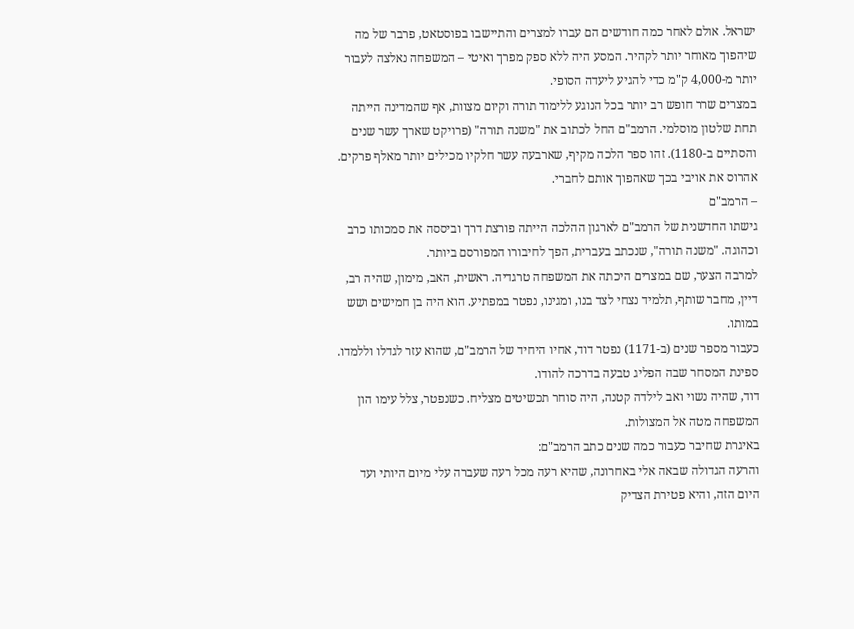ישראל. אולם לאחר כמה חודשים הם עברו למצרים והתיישבו בפוסטאט, פרבר של מה שיהפוך מאוחר יותר לקהיר. המסע היה ללא ספק מפרך ואיטי – המשפחה נאלצה לעבור יותר מ-4,000 ק"מ כדי להגיע ליעדה הסופי.
במצרים שרר חופש רב יותר בכל הנוגע ללימוד תורה וקיום מצוות, אף שהמדינה הייתה תחת שלטון מוסלמי. הרמב"ם החל לכתוב את "משנה תורה" (פרויקט שארך עשר שנים והסתיים ב-1180). זהו ספר הלכה מקיף, שארבעה עשר חלקיו מכילים יותר מאלף פרקים.
אהרוס את אויבי בכך שאהפוך אותם לחברי.
– הרמב"ם
גישתו החדשנית של הרמב"ם לארגון ההלכה הייתה פורצת דרך וביססה את סמכותו כרב וכהוגה. "משנה תורה", שנכתב בעברית, הפך לחיבורו המפורסם ביותר.
למרבה הצער, שם במצרים היכתה את המשפחה טרגדיה. ראשית, האב, מימון, שהיה רב, דיין, מחבר שותף, תלמיד נצחי לצד בנו, ומגינו, נפטר במפתיע. הוא היה בן חמישים ושש במותו.
כעבור מספר שנים (ב-1171) נפטר דוד, אחיו היחיד של הרמב"ם, שהוא עזר לגדלו וללמדו. ספינת המסחר שבה הפליג טבעה בדרכה להודו.
דוד, שהיה נשוי ואב לילדה קטנה, היה סוחר תכשיטים מצליח. כשנפטר, צלל עימו הון המשפחה מטה אל המצולות.
באיגרת שחיבר כעבור כמה שנים כתב הרמב"ם:
והרעה הגדולה שבאה אלי באחרונה, שהיא רעה מכל רעה שעברה עלי מיום היותי ועד היום הזה, והיא פטירת הצדיק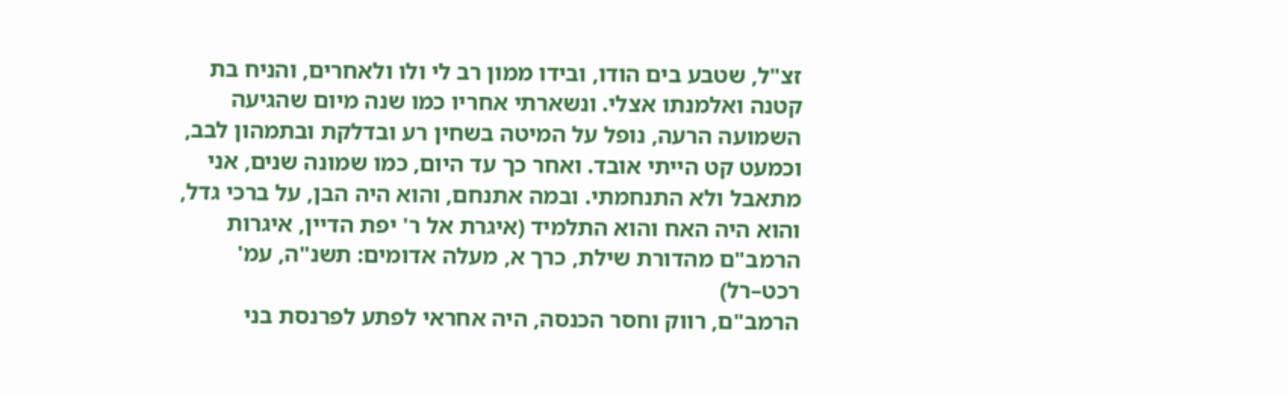זצ"ל, שטבע בים הודו, ובידו ממון רב לי ולו ולאחרים, והניח בת קטנה ואלמנתו אצלי. ונשארתי אחריו כמו שנה מיום שהגיעה השמועה הרעה, נופל על המיטה בשחין רע ובדלקת ובתמהון לבב, וכמעט קט הייתי אובד. ואחר כך עד היום, כמו שמונה שנים, אני מתאבל ולא התנחמתי. ובמה אתנחם, והוא היה הבן, על ברכי גדל, והוא היה האח והוא התלמיד (איגרת אל ר' יפת הדיין, איגרות הרמב"ם מהדורת שילת, כרך א, מעלה אדומים: תשנ"ה, עמ' רכט–רל)
הרמב"ם, רווק וחסר הכנסה, היה אחראי לפתע לפרנסת בני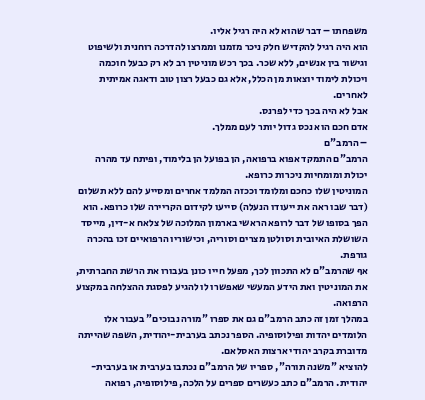משפחתו – דבר שהוא לא היה רגיל אליו.
הוא היה רגיל להקדיש חלק ניכר מזמנו וממרצו להדרכה רוחנית ולשיפוט וגישור בין אנשים, ללא שכר. בכך רכש מוניטין רב לא רק כבעל חוכמה ויכולת לימוד יוצאות מן הכלל, אלא גם כבעל רצון טוב ודאגה אמיתית לאחרים.
אבל לא היה בכך כדי לפרנס.
אדם חכם הוא נכס גדול יותר לעם ממלך.
– הרמב"ם
הרמב"ם התמקד אפוא ברפואה, הן בפועל הן בלימוד, ופיתח עד מהרה יכולת ומומחיות ניכרות כרופא.
המוניטין שלו כחכם ומלומד וככזה המלמד אחרים ומסייע להם ללא תשלום (דבר שבו ראה את ייעודו הנעלה) סייעו לקידום הקריירה שלו כרופא. הוא הפך בסופו של דבר לרופא הראשי בארמון המלוכה של צלאח א-דין, מייסד השושלת האיובית וסולטן מצרים וסוריה, וכישוריו הרפואיים זכו בהכרה גורפת.
אף שהרמב"ם לא התכוון לכך, מפעל חייו כונן בעבורו את הרשת החברתית, את המוניטין ואת הידע המעשי שאפשרו לו להגיע לפסגת ההצלחה במקצוע הרפואה.
במהלך זמן זה כתב הרמב"ם גם את ספרו "מורה נבוכים" בעבור אלו הלומדים יהדות ופילוסופיה. הספר נכתב בערבית-יהודית, השפה שהייתה מדוברת בקרב יהודי ארצות האסלאם.
להוציא "משנה תורה", ספריו של הרמב"ם נכתבו בערבית או בערבית-יהודית. הרמב"ם כתב כעשרים ספרים על הלכה, פילוסופיה, רפואה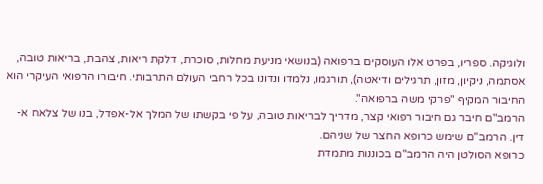ולוגיקה. ספריו, בפרט אלו העוסקים ברפואה (בנושאי מניעת מחלות, סוכרת, דלקת ריאות, צהבת, בריאות טובה, אסתמה, ניקיון, מזון, תרגילים ודיאטה), תורגמו, נלמדו ונדונו בכל רחבי העולם התרבותי. חיבורו הרפואי העיקרי הוא החיבור המקיף "פרקי משה ברפואה".
הרמב"ם חיבר גם חיבור רפואי קצר, מדריך לבריאות טובה, על פי בקשתו של המלך אל-אפדל, בנו של צלאח א-דין. הרמב"ם שימש כרופא החצר של שניהם.
כרופא הסולטן היה הרמב"ם בכוננות מתמדת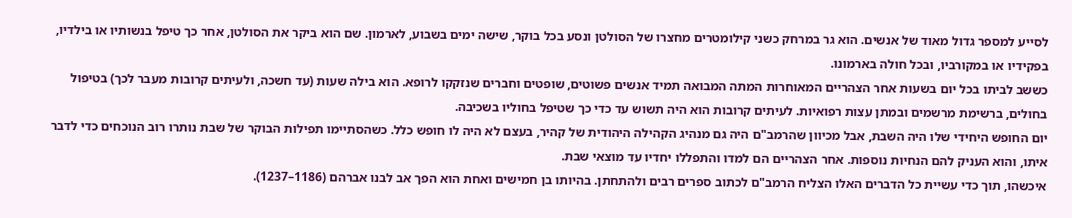לסייע למספר גדול מאוד של אנשים. הוא גר במרחק כשני קילומטרים מחצרו של הסולטן ונסע בכל בוקר, שישה ימים בשבוע, לארמון. שם הוא ביקר את הסולטן, אחר כך טיפל בנשותיו או בילדיו, בפקידיו או במקורביו, ובכל חולה בארמונו.
כששב לביתו בכל יום בשעות אחר הצהריים המאוחרות המתה המבואה תמיד אנשים פשוטים, שופטים וחברים שנזקקו לרופא. הוא בילה שעות (עד חשכה, ולעיתים קרובות מעבר לכך) בטיפול בחולים, ברשימת מרשמים ובמתן עצות רפואיות. לעיתים קרובות הוא היה תשוש עד כדי כך שטיפל בחוליו בשכיבה.
יום החופש היחידי שלו היה השבת, אבל מכיוון שהרמב"ם היה גם מנהיג הקהילה היהודית של קהיר, בעצם לא היה לו חופש כלל. כשהסתיימו תפילות הבוקר של שבת נותרו רוב הנוכחים כדי לדבר איתו, והוא העניק להם הנחיות נוספות. אחר הצהריים הם למדו והתפללו יחדיו עד מוצאי שבת.
איכשהו, תוך כדי עשיית כל הדברים האלו הצליח הרמב"ם לכתוב ספרים רבים ולהתחתן. בהיותו בן חמישים ואחת הוא הפך אב לבנו אברהם (1186–1237).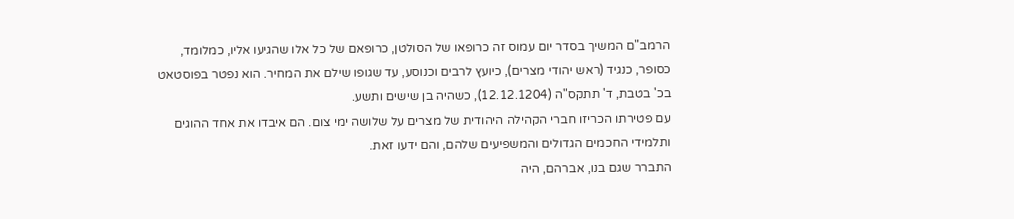הרמב"ם המשיך בסדר יום עמוס זה כרופאו של הסולטן, כרופאם של כל אלו שהגיעו אליו, כמלומד, כסופר, כנגיד (ראש יהודי מצרים), כיועץ לרבים וכנוסע, עד שגופו שילם את המחיר. הוא נפטר בפוסטאט בכ' בטבת, ד' תתקס"ה (12.12.1204), כשהיה בן שישים ותשע.
עם פטירתו הכריזו חברי הקהילה היהודית של מצרים על שלושה ימי צום. הם איבדו את אחד ההוגים ותלמידי החכמים הגדולים והמשפיעים שלהם, והם ידעו זאת.
התברר שגם בנו, אברהם, היה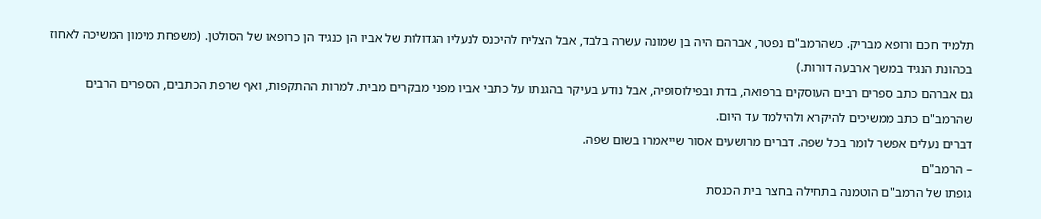תלמיד חכם ורופא מבריק. כשהרמב"ם נפטר, אברהם היה בן שמונה עשרה בלבד, אבל הצליח להיכנס לנעליו הגדולות של אביו הן כנגיד הן כרופאו של הסולטן. (משפחת מימון המשיכה לאחוז בכהונת הנגיד במשך ארבעה דורות.)
גם אברהם כתב ספרים רבים העוסקים ברפואה, בדת ובפילוסופיה, אבל נודע בעיקר בהגנתו על כתבי אביו מפני מבקרים מבית. למרות ההתקפות, ואף שרפת הכתבים, הספרים הרבים שהרמב"ם כתב ממשיכים להיקרא ולהילמד עד היום.
דברים נעלים אפשר לומר בכל שפה. דברים מרושעים אסור שייאמרו בשום שפה.
– הרמב"ם
גופתו של הרמב"ם הוטמנה בתחילה בחצר בית הכנסת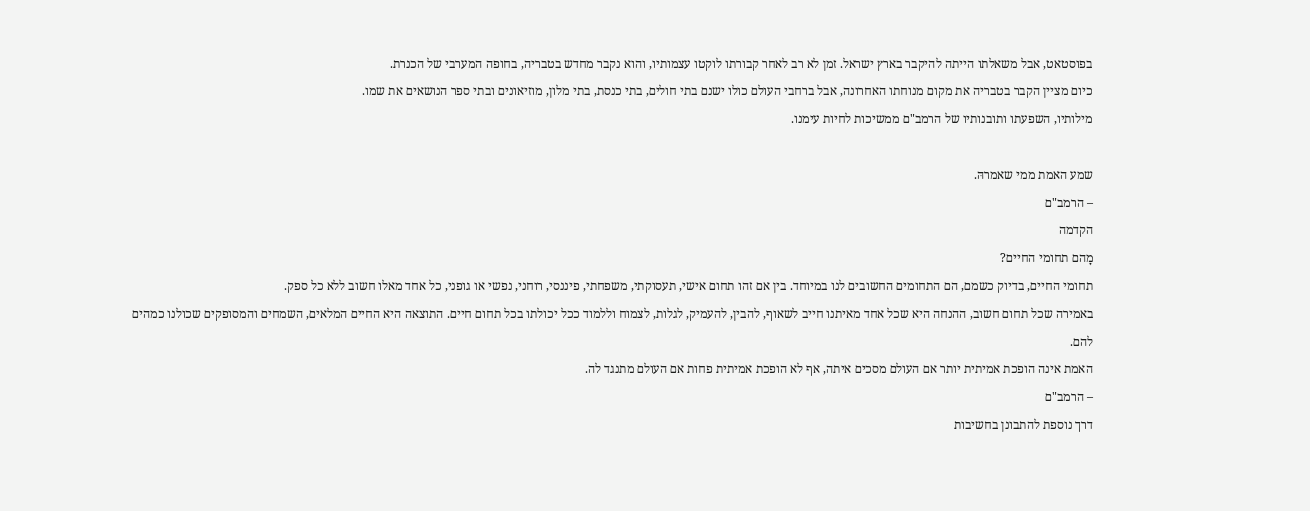בפוסטאט, אבל משאלתו הייתה להיקבר בארץ ישראל. זמן לא רב לאחר קבורתו לוקטו עצמותיו, והוא נקבר מחדש בטבריה, בחופה המערבי של הכנרת.
כיום מציין הקבר בטבריה את מקום מנוחתו האחרונה, אבל ברחבי העולם כולו ישנם בתי חולים, בתי כנסת, בתי מלון, מוזיאונים ובתי ספר הנושאים את שמו.
מילותיו, השפעתו ותובנותיו של הרמב"ם ממשיכות לחיות עימנו.

שמע האמת ממי שאמרהּ.
– הרמב"ם
הקדמה
מָהם תחומי החיים?
תחומי החיים, בדיוק כשמם, הם התחומים החשובים לנו במיוחד. בין אם זהו תחום אישי, תעסוקתי, משפחתי, פיננסי, רוחני, נפשי או גופני, כל אחד מאלו חשוב ללא כל ספק.
באמירה שכל תחום חשוב, ההנחה היא שכל אחד מאיתנו חייב לשאוף, להבין, להעמיק, לגלות, לצמוח וללמוד ככל יכולתו בכל תחום חיים. התוצאה היא החיים המלאים, השמחים והמסופקים שכולנו כמהים להם.
האמת אינה הופכת אמיתית יותר אם העולם מסכים איתה, אף לא הופכת אמיתית פחות אם העולם מתנגד לה.
– הרמב"ם
דרך נוספת להתבונן בחשיבות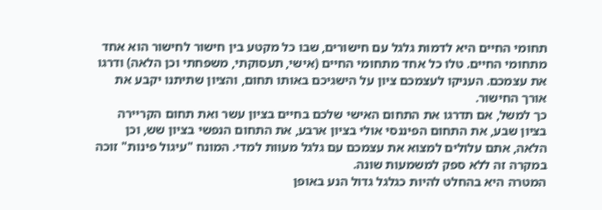תחומי החיים היא לדמות גלגל עם חישורים, שבו כל מקטע בין חישור לחישור הוא אחד מתחומי החיים. טלו כל אחד מתחומי החיים (אישי, תעסוקתי, משפחתי וכן הלאה) ודרגו את עצמכם. העניקו לעצמכם ציון על הישגיכם באותו תחום, והציון שתיתנו יקבע את אורך החישור.
כך למשל, אם תדרגו את התחום האישי שלכם בחיים בציון עשר ואת תחום הקריירה בציון שבע, את התחום הפיננסי אולי בציון ארבע, את התחום הנפשי בציון שש, וכן הלאה, אתם עלולים למצוא את עצמכם עם גלגל מעוות למדי. המונח "עיגול פינות" זוכה במקרה זה ללא ספק למשמעות שונה.
המטרה היא בהחלט להיות כגלגל גדול הנע באופן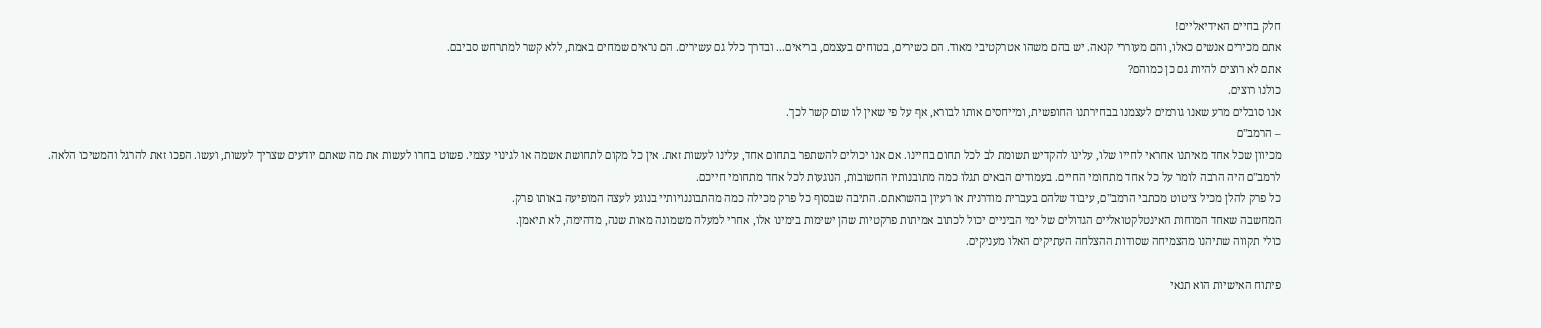חלק בחיים האידיאליים!
אתם מכירים אנשים כאלו, והם מעוררי קנאה. יש בהם משהו אטרקטיבי מאוד. הם כשירים, בטוחים בעצמם, בריאים... ובדרך כלל גם עשירים. הם נראים שמחים באמת, ללא קשר למתרחש סביבם.
אתם לא רוצים להיות גם כן כמוהם?
כולנו רוצים.
אנו סובלים מרע שאנו גורמים לעצמנו בבחירתנו החופשית, ומייחסים אותו לבורא, אף על פי שאין לו שום קשר לכך.
– הרמב"ם
מכיוון שכל אחד מאיתנו אחראי לחייו שלו, עלינו להקדיש תשומת לב לכל תחום בחיינו. אם אנו יכולים להשתפר בתחום אחד, עלינו לעשות זאת. אין כל מקום לתחושת אשמה או לגינוי עצמי. פשוט בחרו לעשות את מה שאתם יודעים שצריך לעשות, ועשו. הפכו זאת להרגל והמשיכו הלאה.
לרמב"ם היה הרבה לומר על כל אחד מתחומי החיים. בעמודים הבאים תגלו כמה מתובנותיו החשובות, הנוגעות לכל אחד מתחומי חייכם.
כל פרק להלן מכיל ציטוט מכתבי הרמב"ם, עיבוד שלהם בעברית מודרנית או רעיון בהשראתם. התיבה שבסוף כל פרק מכילה כמה מהתבוננויותיי בנוגע לעצה המופיעה באותו פרק.
המחשבה שאחד המוחות האינטלקטואליים הגדולים של ימי הביניים יכול לכתוב אמיתות פרקטיות שהן ישימות בימינו אלו, אחרי למעלה משמונה מאות שנה, מדהימה, לא תיאמן.
כולי תקווה שתיהנו מהצמיחה שסודות ההצלחה העתיקים האלו מעניקים.

פיתוח האישיות הוא תנאי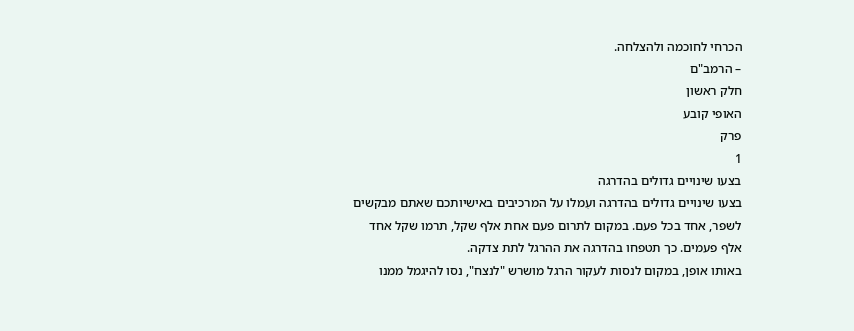הכרחי לחוכמה ולהצלחה.
– הרמב"ם
חלק ראשון
האופי קובע
פרק
1
בצעו שינויים גדולים בהדרגה
בצעו שינויים גדולים בהדרגה ועִמלו על המרכיבים באישיותכם שאתם מבקשים לשפר, אחד בכל פעם. במקום לתרום פעם אחת אלף שקל, תרמו שקל אחד אלף פעמים. כך תטפחו בהדרגה את ההרגל לתת צדקה.
באותו אופן, במקום לנסות לעקור הרגל מושרש "לנצח", נסו להיגמל ממנו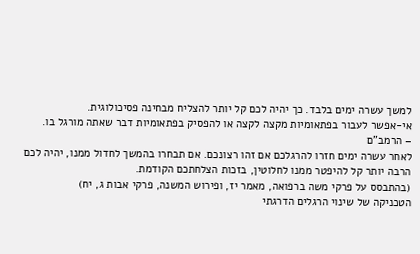למשך עשרה ימים בלבד. כך יהיה לכם קל יותר להצליח מבחינה פסיכולוגית.
אי-אפשר לעבור בפתאומיות מקצה לקצה או להפסיק בפתאומיות דבר שאתה מורגל בו.
– הרמב"ם
לאחר עשרה ימים חזרו להרגלכם אם זהו רצונכם. אם תבחרו בהמשך לחדול ממנו, יהיה לכם הרבה יותר קל להיפטר ממנו לחלוטין, בזכות הצלחתכם הקודמת.
(בהתבסס על פרקי משה ברפואה, מאמר יז, ופירוש המשנה, פרקי אבות ג, יח)
הטכניקה של שינוי הרגלים הדרגתי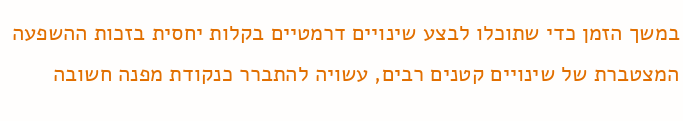במשך הזמן כדי שתוכלו לבצע שינויים דרמטיים בקלות יחסית בזכות ההשפעה המצטברת של שינויים קטנים רבים, עשויה להתברר כנקודת מפנה חשובה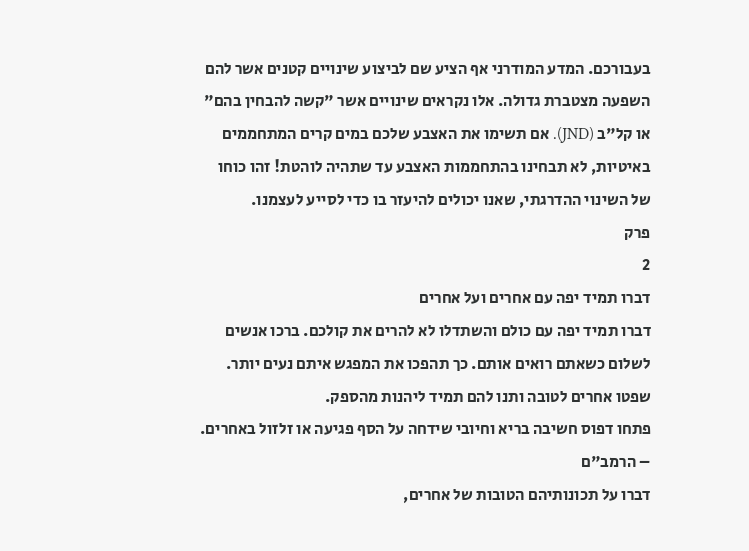בעבורכם. המדע המודרני אף הציע שם לביצוע שינויים קטנים אשר להם השפעה מצטברת גדולה. אלו נקראים שינויים אשר "קשה להבחין בהם" או קל"ב (JND). אם תשימו את האצבע שלכם במים קרים המתחממים באיטיות, לא תבחינו בהתחממות האצבע עד שתהיה לוהטת! זהו כוחו של השינוי ההדרגתי, שאנו יכולים להיעזר בו כדי לסייע לעצמנו.
פרק
2
דברו תמיד יפה עם אחרים ועל אחרים
דברו תמיד יפה עם כולם והשתדלו לא להרים את קולכם. ברכו אנשים לשלום כשאתם רואים אותם. כך תהפכו את המפגש איתם נעים יותר. שפטו אחרים לטובה ותנו להם תמיד ליהנות מהספק.
פתחו דפוס חשיבה בריא וחיובי שידחה על הסף פגיעה או זלזול באחרים.
– הרמב"ם
דברו על תכונותיהם הטובות של אחרים,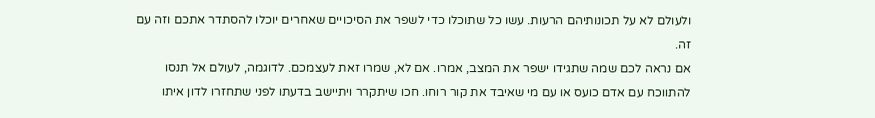ולעולם לא על תכונותיהם הרעות. עשו כל שתוכלו כדי לשפר את הסיכויים שאחרים יוכלו להסתדר אתכם וזה עם זה.
אם נראה לכם שמה שתגידו ישפר את המצב, אמרו. אם לא, שמרו זאת לעצמכם. לדוגמה, לעולם אל תנסו להתווכח עם אדם כועס או עם מי שאיבד את קור רוחו. חכו שיתקרר ויתיישב בדעתו לפני שתחזרו לדון איתו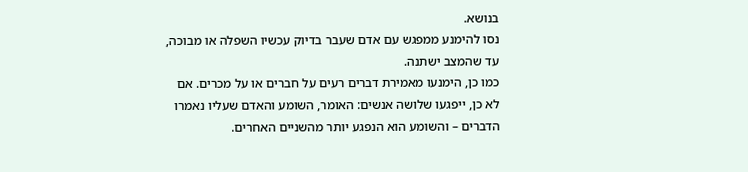בנושא.
נסו להימנע ממפגש עם אדם שעבר בדיוק עכשיו השפלה או מבוכה, עד שהמצב ישתנה.
כמו כן, הימנעו מאמירת דברים רעים על חברים או על מכרים. אם לא כן, ייפגעו שלושה אנשים: האומר, השומע והאדם שעליו נאמרו הדברים – והשומע הוא הנפגע יותר מהשניים האחרים.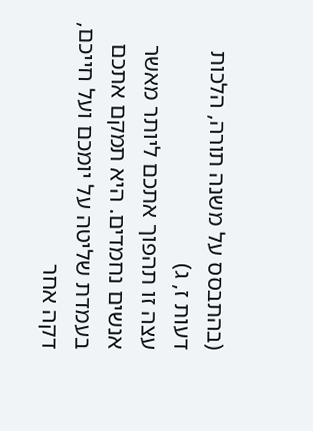(בהתבסס על משנה תורה, הלכות דעות ז, ג)
עצה זו תהפוך אתכם ליותר מאשר אנשים נחמדים. היא תמקם אתכם בעמדת שליטה על יומכם ועל חייכם, דקה אחר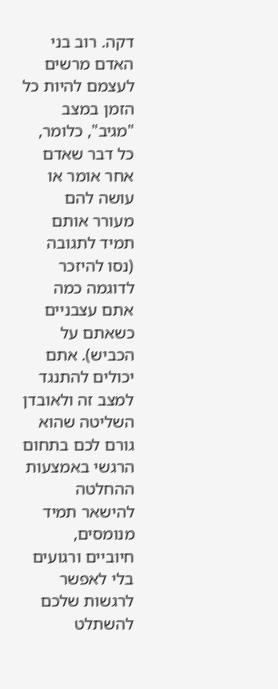דקה. רוב בני האדם מרשים לעצמם להיות כל הזמן במצב "מגיב", כלומר, כל דבר שאדם אחר אומר או עושה להם מעורר אותם תמיד לתגובה (נסו להיזכר לדוגמה כמה אתם עצבניים כשאתם על הכביש). אתם יכולים להתנגד למצב זה ולאובדן השליטה שהוא גורם לכם בתחום הרגשי באמצעות ההחלטה להישאר תמיד מנומסים, חיוביים ורגועים בלי לאפשר לרגשות שלכם להשתלט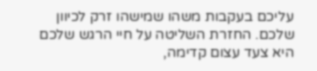עליכם בעקבות משהו שמישהו זרק לכיוון שלכם. החזרת השליטה על חיי הרגש שלכם היא צעד עצום קדימה,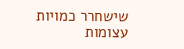שישחרר כמויות עצומות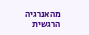מהאנרגיה הרגשית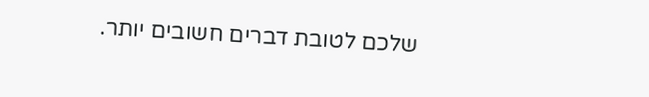שלכם לטובת דברים חשובים יותר.